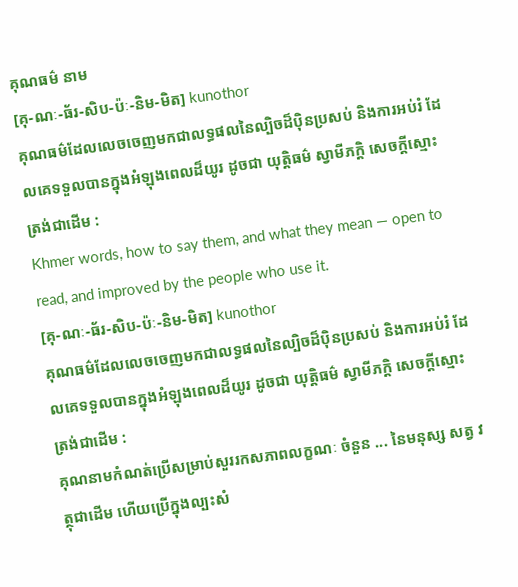គុណធម៌ នាម
[គុ-ណៈ-ធ័រ-សិប-ប៉ៈ-និម-មិត] kunothor
គុណធម៌ដែលលេចចេញមកជាលទ្ធផលនៃល្បិចដ៏ប៉ិនប្រសប់ និងការអប់រំ ដែលគេទទួលបានក្នុងអំឡុងពេលដ៏យូរ ដូចជា យុត្តិធម៌ ស្វាមីភក្ដិ សេចក្ដីស្មោះត្រង់ជាដើម :
Khmer words, how to say them, and what they mean — open to read, and improved by the people who use it.
[គុ-ណៈ-ធ័រ-សិប-ប៉ៈ-និម-មិត] kunothor
គុណធម៌ដែលលេចចេញមកជាលទ្ធផលនៃល្បិចដ៏ប៉ិនប្រសប់ និងការអប់រំ ដែលគេទទួលបានក្នុងអំឡុងពេលដ៏យូរ ដូចជា យុត្តិធម៌ ស្វាមីភក្ដិ សេចក្ដីស្មោះត្រង់ជាដើម :
គុណនាមកំណត់ប្រើសម្រាប់សួររកសភាពលក្ខណៈ ចំនួន ... នៃមនុស្ស សត្វ វត្ថុជាដើម ហើយប្រើក្នុងល្បះសំ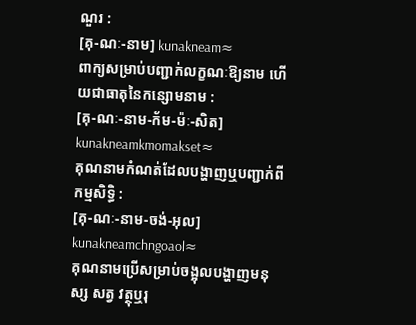ណួរ :
[គុ-ណៈ-នាម] kunakneam≈
ពាក្យសម្រាប់បញ្ជាក់លក្ខណៈឱ្យនាម ហើយជាធាតុនៃកន្សោមនាម :
[គុ-ណៈ-នាម-ក័ម-ម៉ៈ-សិត] kunakneamkmomakset≈
គុណនាមកំណត់ដែលបង្ហាញឬបញ្ជាក់ពីកម្មសិទ្ធិ :
[គុ-ណៈ-នាម-ចង់-អុល] kunakneamchngoaol≈
គុណនាមប្រើសម្រាប់ចង្អុលបង្ហាញមនុស្ស សត្វ វត្ថុឬរុ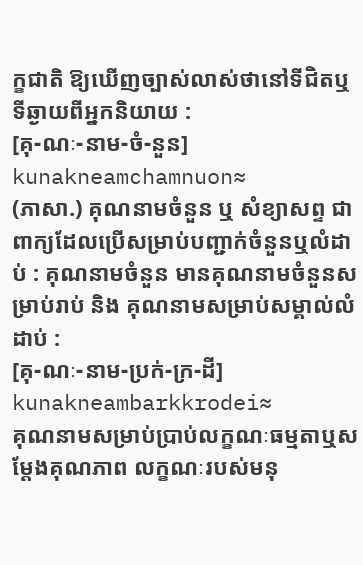ក្ខជាតិ ឱ្យឃើញច្បាស់លាស់ថានៅទីជិតឬទីឆ្ងាយពីអ្នកនិយាយ :
[គុ-ណៈ-នាម-ចំ-នួន] kunakneamchamnuon≈
(ភាសា.) គុណនាមចំនួន ឬ សំខ្យាសព្ទ ជាពាក្យដែលប្រើសម្រាប់បញ្ជាក់ចំនួនឬលំដាប់ : គុណនាមចំនួន មានគុណនាមចំនួនសម្រាប់រាប់ និង គុណនាមសម្រាប់សម្គាល់លំដាប់ :
[គុ-ណៈ-នាម-ប្រក់-ក្រ-ដី] kunakneambarkkrodei≈
គុណនាមសម្រាប់ប្រាប់លក្ខណៈធម្មតាឬសម្ដែងគុណភាព លក្ខណៈរបស់មនុ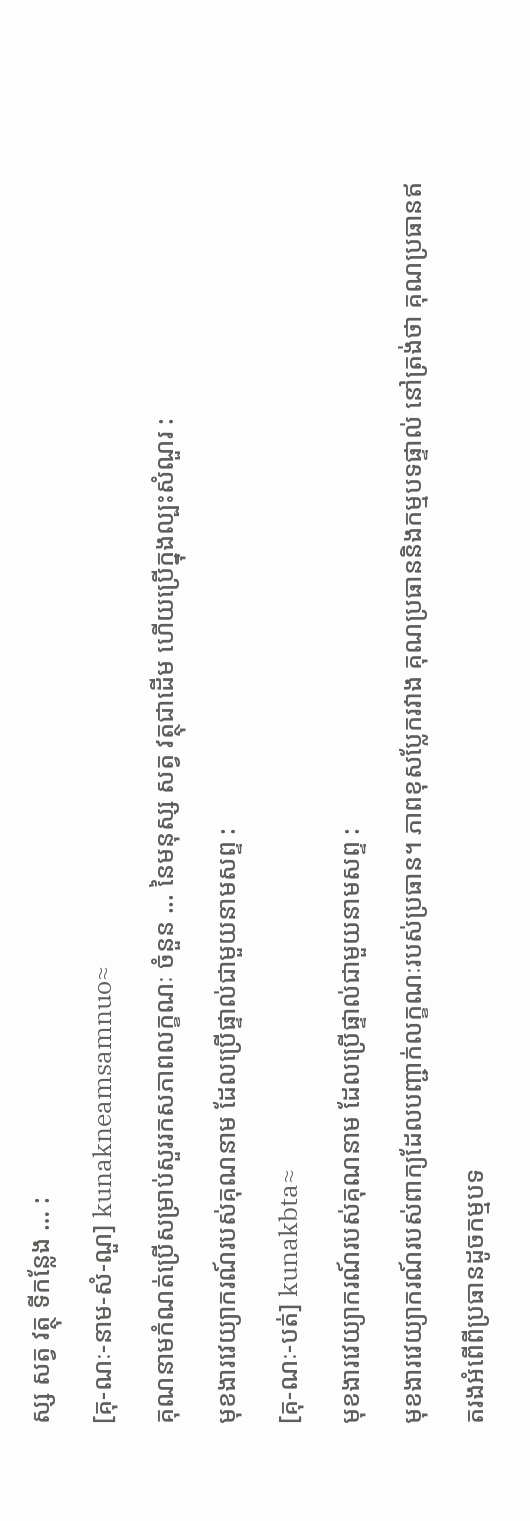ស្ស សត្វ វត្ថុ ទីកន្លែង … :
[គុ-ណៈ-នាម-សំ-ណួ] kunakneamsamnuo≈
គុណនាមកំណត់ប្រើសម្រាប់សួររកសភាពលក្ខណៈ ចំនួន ... នៃមនុស្ស សត្វ វត្ថុជាដើម ហើយប្រើក្នុងល្បះសំណួរ :
មុខងារវេយ្យាករណ៍របស់គុណនាម ដែលប្រើផ្ទាល់ជាមួយនាមសព្ទ :
[គុ-ណៈ-បត់] kunakbta≈
មុខងារវេយ្យាករណ៍របស់គុណនាម ដែលប្រើផ្ទាល់ជាមួយនាមសព្ទ :
មុខងារវេយ្យាករណ៍របស់ពាក្យដែលបញ្ជាក់លក្ខណៈរបស់ប្រធាន។ ភាពខុសប្លែករវាង គុណប្រធាននិងកម្មបទផ្ទាល់ នៅត្រង់ថា គុណប្រធានឥតរងអំពើពីប្រធានដូចកម្មបទ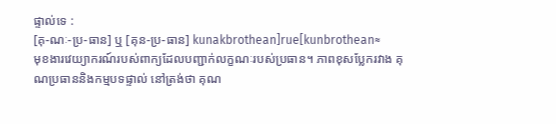ផ្ទាល់ទេ :
[គុ-ណៈ-ប្រ-ធាន] ឬ [គុន-ប្រ-ធាន] kunakbrothean]rue[kunbrothean≈
មុខងារវេយ្យាករណ៍របស់ពាក្យដែលបញ្ជាក់លក្ខណៈរបស់ប្រធាន។ ភាពខុសប្លែករវាង គុណប្រធាននិងកម្មបទផ្ទាល់ នៅត្រង់ថា គុណ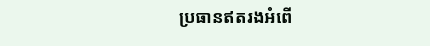ប្រធានឥតរងអំពើ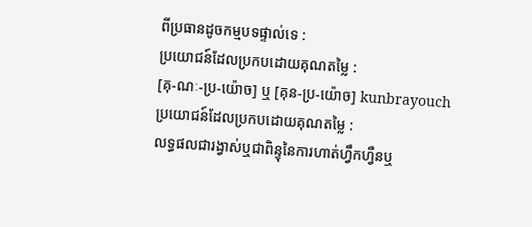ពីប្រធានដូចកម្មបទផ្ទាល់ទេ :
ប្រយោជន៍ដែលប្រកបដោយគុណតម្លៃ :
[គុ-ណៈ-ប្រ-យ៉ោច] ឬ [គុន-ប្រ-យ៉ោច] kunbrayouch
ប្រយោជន៍ដែលប្រកបដោយគុណតម្លៃ :
លទ្ធផលជារង្វាស់ឬជាពិន្ទុនៃការហាត់ហ្វឹកហ្វឺនឬ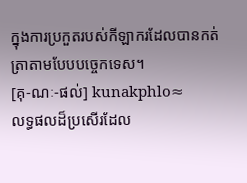ក្នុងការប្រកួតរបស់កីឡាករដែលបានកត់ត្រាតាមបែបបច្ចេកទេស។
[គុ-ណៈ-ផល់] kunakphlo≈
លទ្ធផលដ៏ប្រសើរដែល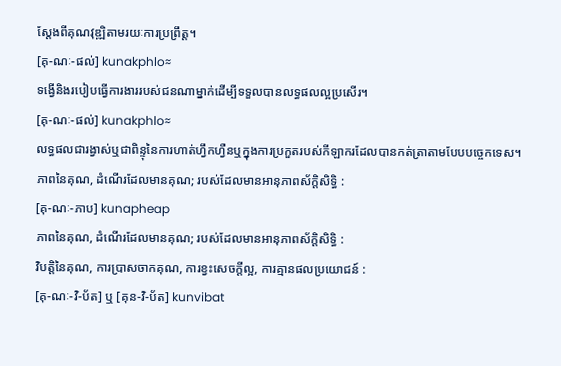ស្ដែងពីគុណវុឌ្ឍិតាមរយៈការប្រព្រឹត្ត។
[គុ-ណៈ-ផល់] kunakphlo≈
ទង្វើនិងរបៀបធ្វើការងាររបស់ជនណាម្នាក់ដើម្បីទទួលបានលទ្ធផលល្អប្រសើរ។
[គុ-ណៈ-ផល់] kunakphlo≈
លទ្ធផលជារង្វាស់ឬជាពិន្ទុនៃការហាត់ហ្វឹកហ្វឺនឬក្នុងការប្រកួតរបស់កីឡាករដែលបានកត់ត្រាតាមបែបបច្ចេកទេស។
ភាពនៃគុណ, ដំណើរដែលមានគុណ; របស់ដែលមានអានុភាពស័ក្ដិសិទ្ធិ :
[គុ-ណៈ-ភាប] kunapheap
ភាពនៃគុណ, ដំណើរដែលមានគុណ; របស់ដែលមានអានុភាពស័ក្ដិសិទ្ធិ :
វិបត្តិនៃគុណ, ការប្រាសចាកគុណ, ការខ្វះសេចក្ដីល្អ, ការគ្មានផលប្រយោជន៍ :
[គុ-ណៈ-វិ-ប័ត] ឬ [គុន-វិ-ប័ត] kunvibat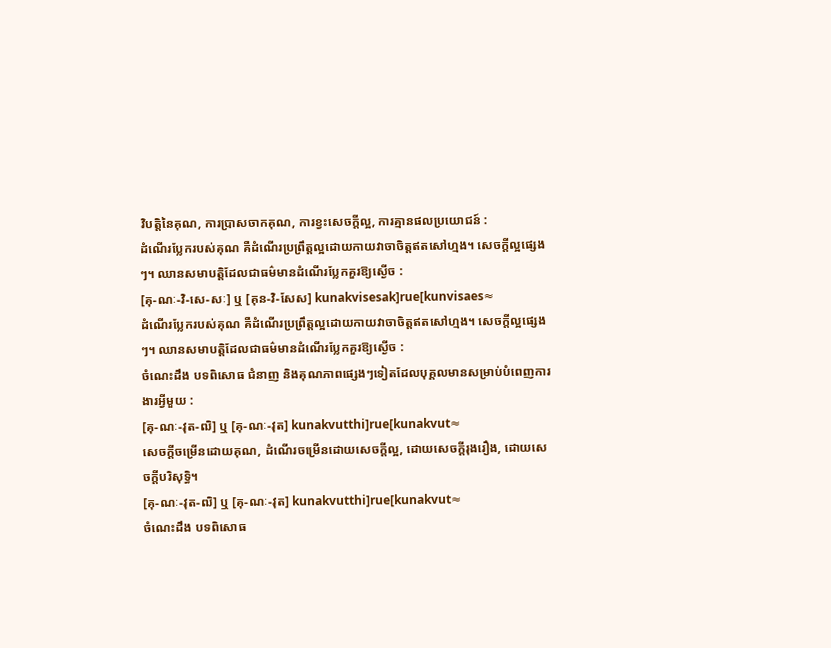វិបត្តិនៃគុណ, ការប្រាសចាកគុណ, ការខ្វះសេចក្ដីល្អ, ការគ្មានផលប្រយោជន៍ :
ដំណើរប្លែករបស់គុណ គឺដំណើរប្រព្រឹត្តល្អដោយកាយវាចាចិត្តឥតសៅហ្មង។ សេចក្ដីល្អផ្សេងៗ។ ឈានសមាបត្តិដែលជាធម៌មានដំណើរប្លែកគួរឱ្យស្ងើច :
[គុ-ណៈ-វិ-សេ-សៈ] ឬ [គុន-វិ-សែស] kunakvisesak]rue[kunvisaes≈
ដំណើរប្លែករបស់គុណ គឺដំណើរប្រព្រឹត្តល្អដោយកាយវាចាចិត្តឥតសៅហ្មង។ សេចក្ដីល្អផ្សេងៗ។ ឈានសមាបត្តិដែលជាធម៌មានដំណើរប្លែកគួរឱ្យស្ងើច :
ចំណេះដឹង បទពិសោធ ជំនាញ និងគុណភាពផ្សេងៗទៀតដែលបុគ្គលមានសម្រាប់បំពេញការងារអ្វីមួយ :
[គុ-ណៈ-វុត-ឍិ] ឬ [គុ-ណៈ-វុត] kunakvutthi]rue[kunakvut≈
សេចក្ដីចម្រើនដោយគុណ, ដំណើរចម្រើនដោយសេចក្ដីល្អ, ដោយសេចក្ដីរុងរឿង, ដោយសេចក្ដីបរិសុទ្ធិ។
[គុ-ណៈ-វុត-ឍិ] ឬ [គុ-ណៈ-វុត] kunakvutthi]rue[kunakvut≈
ចំណេះដឹង បទពិសោធ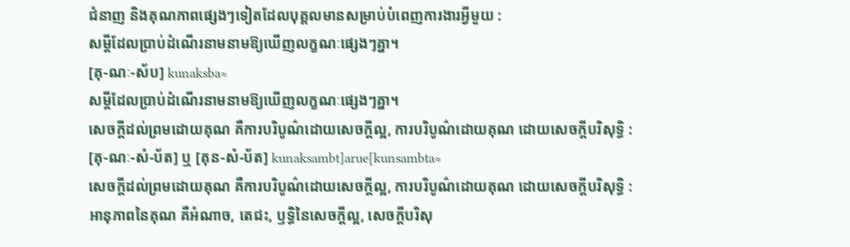ជំនាញ និងគុណភាពផ្សេងៗទៀតដែលបុគ្គលមានសម្រាប់បំពេញការងារអ្វីមួយ :
សម្ដីដែលប្រាប់ដំណើរនាមនាមឱ្យឃើញលក្ខណៈផ្សេងៗគ្នា។
[គុ-ណៈ-ស័ប] kunaksba≈
សម្ដីដែលប្រាប់ដំណើរនាមនាមឱ្យឃើញលក្ខណៈផ្សេងៗគ្នា។
សេចក្ដីដល់ព្រមដោយគុណ គឺការបរិបូណ៌ដោយសេចក្ដីល្អ, ការបរិបូណ៌ដោយគុណ ដោយសេចក្ដីបរិសុទ្ធិ :
[គុ-ណៈ-សំ-ប័ត] ឬ [គុន-សំ-ប័ត] kunaksambt]arue[kunsambta≈
សេចក្ដីដល់ព្រមដោយគុណ គឺការបរិបូណ៌ដោយសេចក្ដីល្អ, ការបរិបូណ៌ដោយគុណ ដោយសេចក្ដីបរិសុទ្ធិ :
អានុភាពនៃគុណ គឺអំណាច, តេជះ, ឫទ្ធិនៃសេចក្ដីល្អ, សេចក្ដីបរិសុ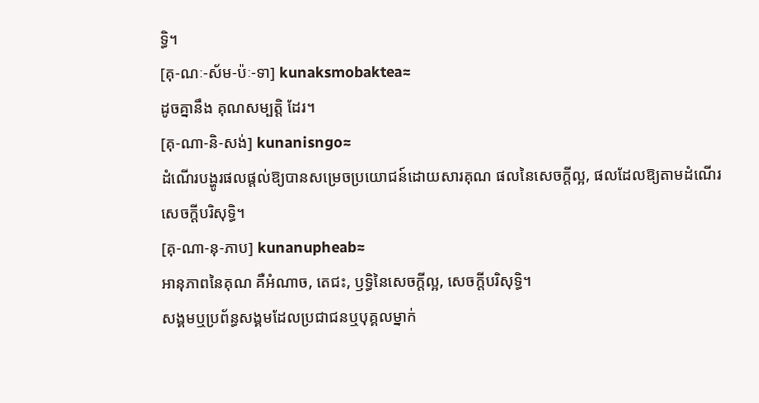ទ្ធិ។
[គុ-ណៈ-ស័ម-ប៉ៈ-ទា] kunaksmobaktea≈
ដូចគ្នានឹង គុណសម្បត្តិ ដែរ។
[គុ-ណា-និ-សង់] kunanisngo≈
ដំណើរបង្ហូរផលផ្ដល់ឱ្យបានសម្រេចប្រយោជន៍ដោយសារគុណ ផលនៃសេចក្ដីល្អ, ផលដែលឱ្យតាមដំណើរសេចក្ដីបរិសុទ្ធិ។
[គុ-ណា-នុ-ភាប] kunanupheab≈
អានុភាពនៃគុណ គឺអំណាច, តេជះ, ឫទ្ធិនៃសេចក្ដីល្អ, សេចក្ដីបរិសុទ្ធិ។
សង្គមឬប្រព័ន្ធសង្គមដែលប្រជាជនឬបុគ្គលម្នាក់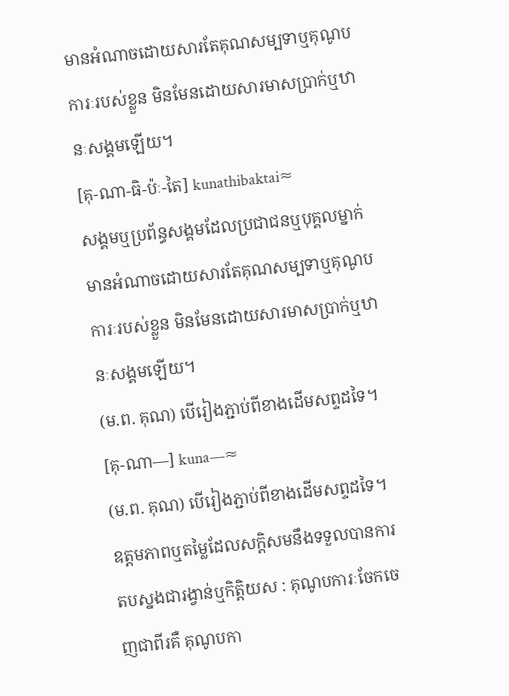មានអំណាចដោយសារតែគុណសម្បទាឬគុណូបការៈរបស់ខ្លួន មិនមែនដោយសារមាសប្រាក់ឬឋានៈសង្គមឡើយ។
[គុ-ណា-ធិ-ប៉ៈ-តៃ] kunathibaktai≈
សង្គមឬប្រព័ន្ធសង្គមដែលប្រជាជនឬបុគ្គលម្នាក់មានអំណាចដោយសារតែគុណសម្បទាឬគុណូបការៈរបស់ខ្លួន មិនមែនដោយសារមាសប្រាក់ឬឋានៈសង្គមឡើយ។
(ម.ព. គុណ) បើរៀងភ្ជាប់ពីខាងដើមសព្ទដទៃ។
[គុ-ណា—] kuna—≈
(ម.ព. គុណ) បើរៀងភ្ជាប់ពីខាងដើមសព្ទដទៃ។
ឧត្តមភាពឬតម្លៃដែលសក្ដិសមនឹងទទួលបានការតបស្នងជារង្វាន់ឬកិត្តិយស : គុណូបការៈចែកចេញជាពីរគឺ គុណូបកា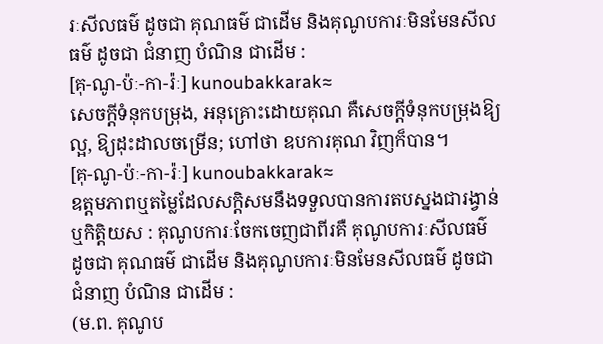រៈសីលធម៌ ដូចជា គុណធម៌ ជាដើម និងគុណូបការៈមិនមែនសីលធម៌ ដូចជា ជំនាញ បំណិន ជាដើម :
[គុ-ណូ-ប៉ៈ-កា-រ៉ៈ] kunoubakkarak≈
សេចក្ដីទំនុកបម្រុង, អនុគ្រោះដោយគុណ គឺសេចក្ដីទំនុកបម្រុងឱ្យល្អ, ឱ្យដុះដាលចម្រើន; ហៅថា ឧបការគុណ វិញក៏បាន។
[គុ-ណូ-ប៉ៈ-កា-រ៉ៈ] kunoubakkarak≈
ឧត្តមភាពឬតម្លៃដែលសក្ដិសមនឹងទទួលបានការតបស្នងជារង្វាន់ឬកិត្តិយស : គុណូបការៈចែកចេញជាពីរគឺ គុណូបការៈសីលធម៌ ដូចជា គុណធម៌ ជាដើម និងគុណូបការៈមិនមែនសីលធម៌ ដូចជា ជំនាញ បំណិន ជាដើម :
(ម.ព. គុណូប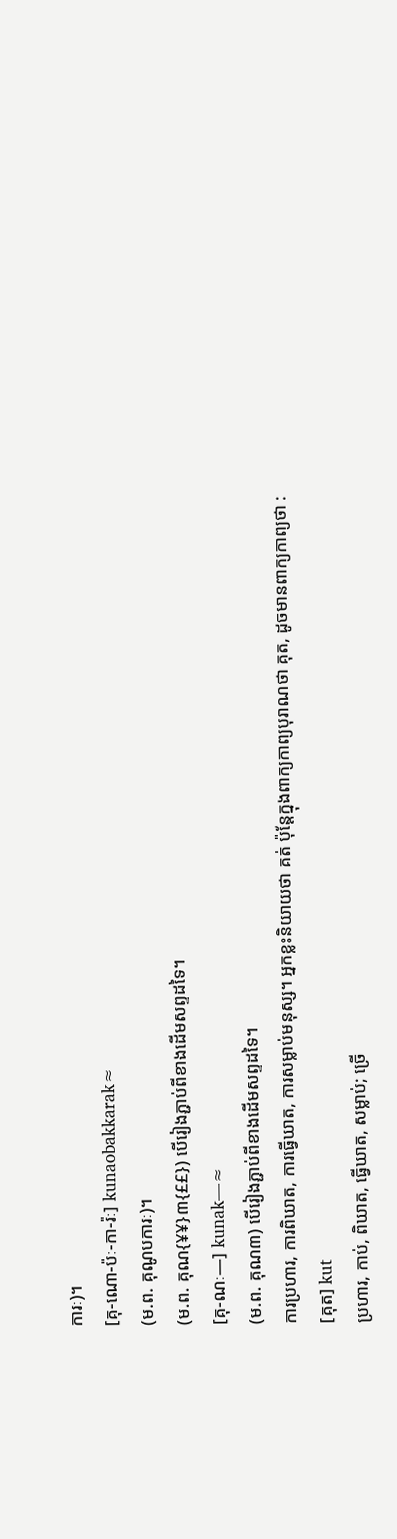ការៈ)។
[គុ-ណោ-ប៉ៈ-កា-រ៉ៈ] kunaobakkarak≈
(ម.ព. គុណូបការៈ)។
(ម.ព. គុណ{¥¥}៣{££}) បើរៀងភ្ជាប់ពីខាងដើមសព្ទដទៃ។
[គុ-ណៈ—] kunak—≈
(ម.ព. គុណ៣) បើរៀងភ្ជាប់ពីខាងដើមសព្ទដទៃ។
ការប្រហារ, ការពិឃាត, ការធ្វើឃាត, ការសម្លាប់មនុស្ស។ អ្នកខ្លះនិយាយថា គត់ ប៉ុន្តែក្នុងពាក្យកាព្យបុរាណថា គុត, ដូចមានពាក្យកាព្យថា :
[គុត] kut
ប្រហារ, កាប់, ពិឃាត, ធ្វើឃាត, សម្លាប់; ច្រើ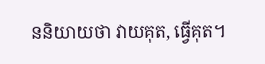ននិយាយថា វាយគុត, ធ្វើគុត។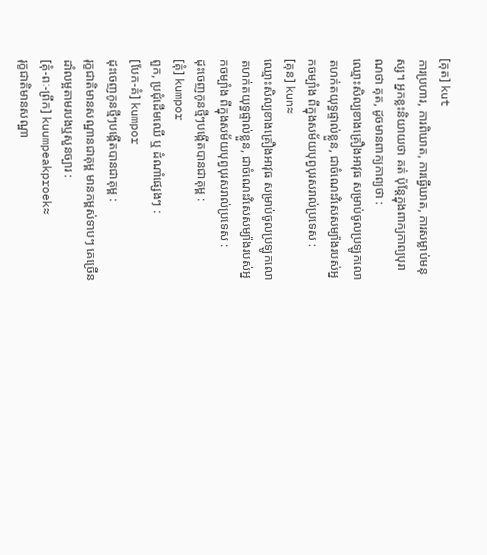[គុត] kut
ការប្រហារ, ការពិឃាត, ការធ្វើឃាត, ការសម្លាប់មនុស្ស។ អ្នកខ្លះនិយាយថា គត់ ប៉ុន្តែក្នុងពាក្យកាព្យបុរាណថា គុត, ដូចមានពាក្យកាព្យថា :
ឈ្មោះសិល្បខាងគ្រឿងអាវុធ សម្រាប់ចូលប្រឡូកលោតហក់តយុទ្ធផ្ទាល់ខ្លួន, ជាចំណេះវិសេសម្យ៉ាងរបស់អ្នកចម្បាំង ពីក្នុងសម័យបុព្វបុរសរាល់ប្រទេស :
[គុន] kun≈
ឈ្មោះសិល្បខាងគ្រឿងអាវុធ សម្រាប់ចូលប្រឡូកលោតហក់តយុទ្ធផ្ទាល់ខ្លួន, ជាចំណេះវិសេសម្យ៉ាងរបស់អ្នកចម្បាំង ពីក្នុងសម័យបុព្វបុរសរាល់ប្រទេស :
ដុះចេញកូនថ្មីៗបង្កើតបានជាគុម្ព :
[គុំ] kumpor
ពួក, ប្រជុំដើមឈើ ឬ ដំណាំផ្សេងៗ :
[បែក-គំ] kumpor
ដុះចេញកូនថ្មីៗបង្កើតបានជាគុម្ព :
រុក្ខជាតិមានសណ្ឋានជាគុម្ព មានកម្ពស់ទាបៗ គេច្រើនដាំលម្អតាមរបងឬសួនច្បារ :
[គុំ-ពៈ-ព្រឹក] kuumpeakproek≈
រុក្ខជាតិមានសណ្ឋា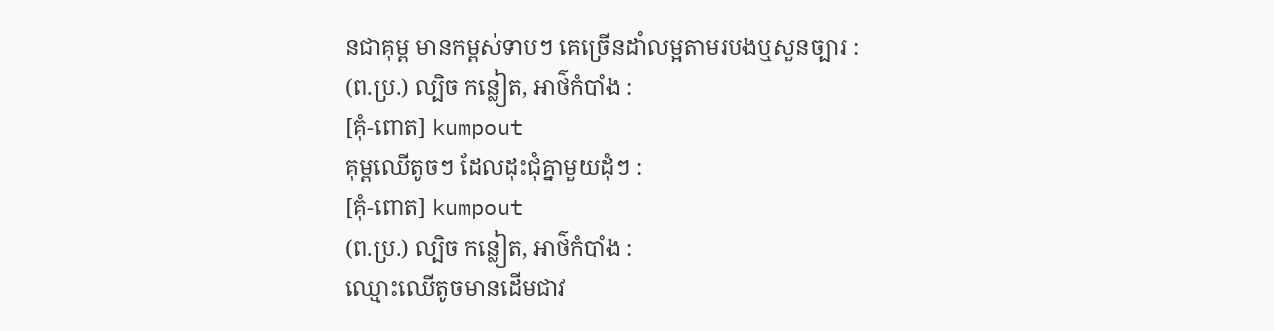នជាគុម្ព មានកម្ពស់ទាបៗ គេច្រើនដាំលម្អតាមរបងឬសួនច្បារ :
(ព.ប្រ.) ល្បិច កន្លៀត, អាថ៌កំបាំង :
[គុំ-ពោត] kumpout
គុម្ពឈើតូចៗ ដែលដុះជុំគ្នាមួយដុំៗ :
[គុំ-ពោត] kumpout
(ព.ប្រ.) ល្បិច កន្លៀត, អាថ៌កំបាំង :
ឈ្មោះឈើតូចមានដើមជាវ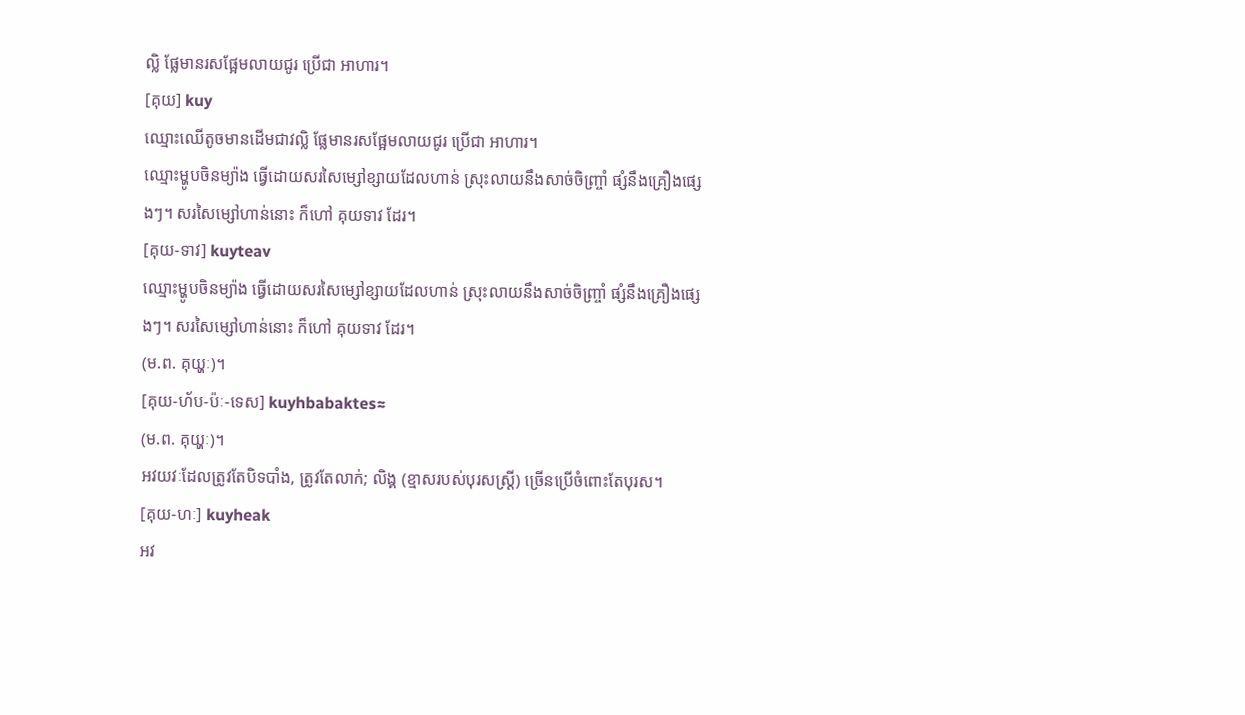ល្លិ ផ្លែមានរសផ្អែមលាយជូរ ប្រើជា អាហារ។
[គុយ] kuy
ឈ្មោះឈើតូចមានដើមជាវល្លិ ផ្លែមានរសផ្អែមលាយជូរ ប្រើជា អាហារ។
ឈ្មោះម្ហូបចិនម្យ៉ាង ធ្វើដោយសរសៃម្សៅខ្សាយដែលហាន់ ស្រុះលាយនឹងសាច់ចិញ្ច្រាំ ផ្សំនឹងគ្រឿងផ្សេងៗ។ សរសៃម្សៅហាន់នោះ ក៏ហៅ គុយទាវ ដែរ។
[គុយ-ទាវ] kuyteav
ឈ្មោះម្ហូបចិនម្យ៉ាង ធ្វើដោយសរសៃម្សៅខ្សាយដែលហាន់ ស្រុះលាយនឹងសាច់ចិញ្ច្រាំ ផ្សំនឹងគ្រឿងផ្សេងៗ។ សរសៃម្សៅហាន់នោះ ក៏ហៅ គុយទាវ ដែរ។
(ម.ព. គុយ្ហៈ)។
[គុយ-ហ័ប-ប៉ៈ-ទេស] kuyhbabaktes≈
(ម.ព. គុយ្ហៈ)។
អវយវៈដែលត្រូវតែបិទបាំង, ត្រូវតែលាក់; លិង្គ (ខ្មាសរបស់បុរសស្ត្រី) ច្រើនប្រើចំពោះតែបុរស។
[គុយ-ហៈ] kuyheak
អវ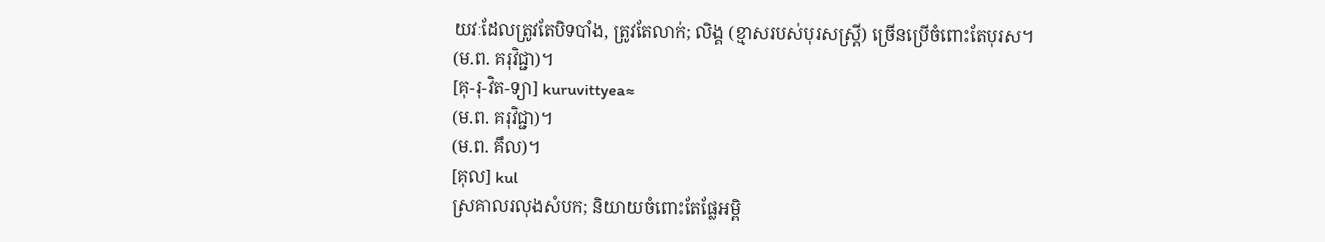យវៈដែលត្រូវតែបិទបាំង, ត្រូវតែលាក់; លិង្គ (ខ្មាសរបស់បុរសស្ត្រី) ច្រើនប្រើចំពោះតែបុរស។
(ម.ព. គរុវិជ្ជា)។
[គុ-រុ-វិត-ទ្យា] kuruvittyea≈
(ម.ព. គរុវិជ្ជា)។
(ម.ព. គឹល)។
[គុល] kul
ស្រគាលរលុងសំបក; និយាយចំពោះតែផ្លែអម្ពិ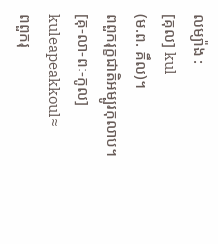លម្យ៉ាង :
[គុល] kul
(ម.ព. គឹល)។
ពពួករុក្ខជាតិអម្បូរកុលាប។
[គុ-លា-ពៈ-កូល] kuleapeakkoul≈
ពពួករុ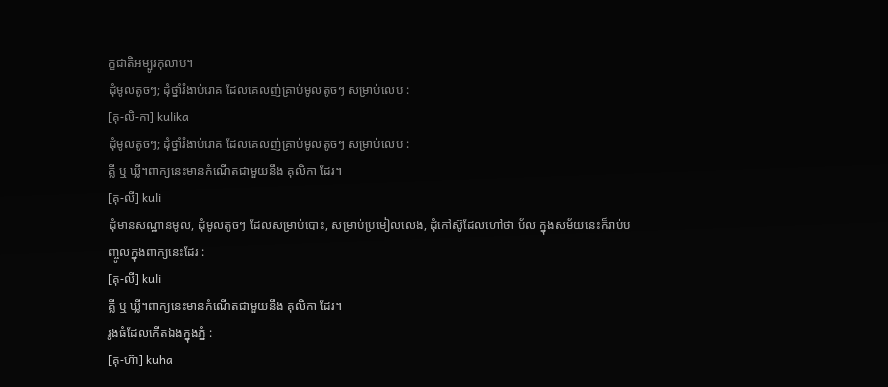ក្ខជាតិអម្បូរកុលាប។
ដុំមូលតូចៗ; ដុំថ្នាំរំងាប់រោគ ដែលគេលញ់គ្រាប់មូលតូចៗ សម្រាប់លេប :
[គុ-លិ-កា] kulika
ដុំមូលតូចៗ; ដុំថ្នាំរំងាប់រោគ ដែលគេលញ់គ្រាប់មូលតូចៗ សម្រាប់លេប :
គ្លី ឬ ឃ្លី។ពាក្យនេះមានកំណើតជាមួយនឹង គុលិកា ដែរ។
[គុ-លី] kuli
ដុំមានសណ្ឋានមូល, ដុំមូលតូចៗ ដែលសម្រាប់បោះ, សម្រាប់ប្រមៀលលេង, ដុំកៅស៊ូដែលហៅថា ប័ល ក្នុងសម័យនេះក៏រាប់បញ្ចូលក្នុងពាក្យនេះដែរ :
[គុ-លី] kuli
គ្លី ឬ ឃ្លី។ពាក្យនេះមានកំណើតជាមួយនឹង គុលិកា ដែរ។
រូងធំដែលកើតឯងក្នុងភ្នំ :
[គុ-ហ៊ា] kuha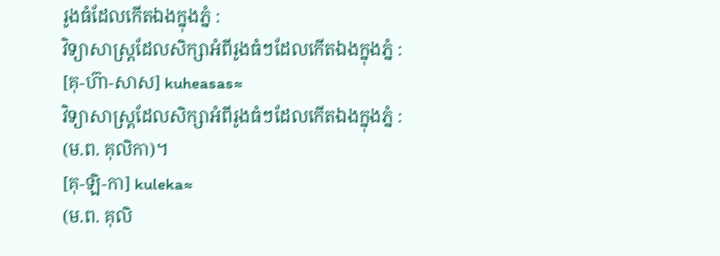រូងធំដែលកើតឯងក្នុងភ្នំ :
វិទ្យាសាស្ត្រដែលសិក្សាអំពីរូងធំៗដែលកើតឯងក្នុងភ្នំ :
[គុ-ហ៊ា-សាស] kuheasas≈
វិទ្យាសាស្ត្រដែលសិក្សាអំពីរូងធំៗដែលកើតឯងក្នុងភ្នំ :
(ម.ព. គុលិកា)។
[គុ-ឡិ-កា] kuleka≈
(ម.ព. គុលិ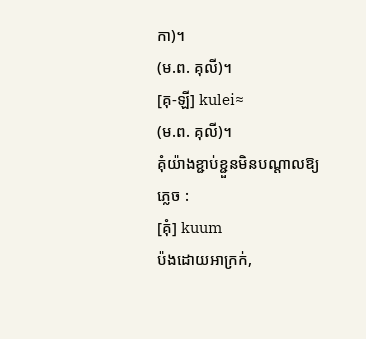កា)។
(ម.ព. គុលី)។
[គុ-ឡី] kulei≈
(ម.ព. គុលី)។
គុំយ៉ាងខ្ជាប់ខ្ជួនមិនបណ្ដាលឱ្យភ្លេច :
[គុំ] kuum
ប៉ងដោយអាក្រក់,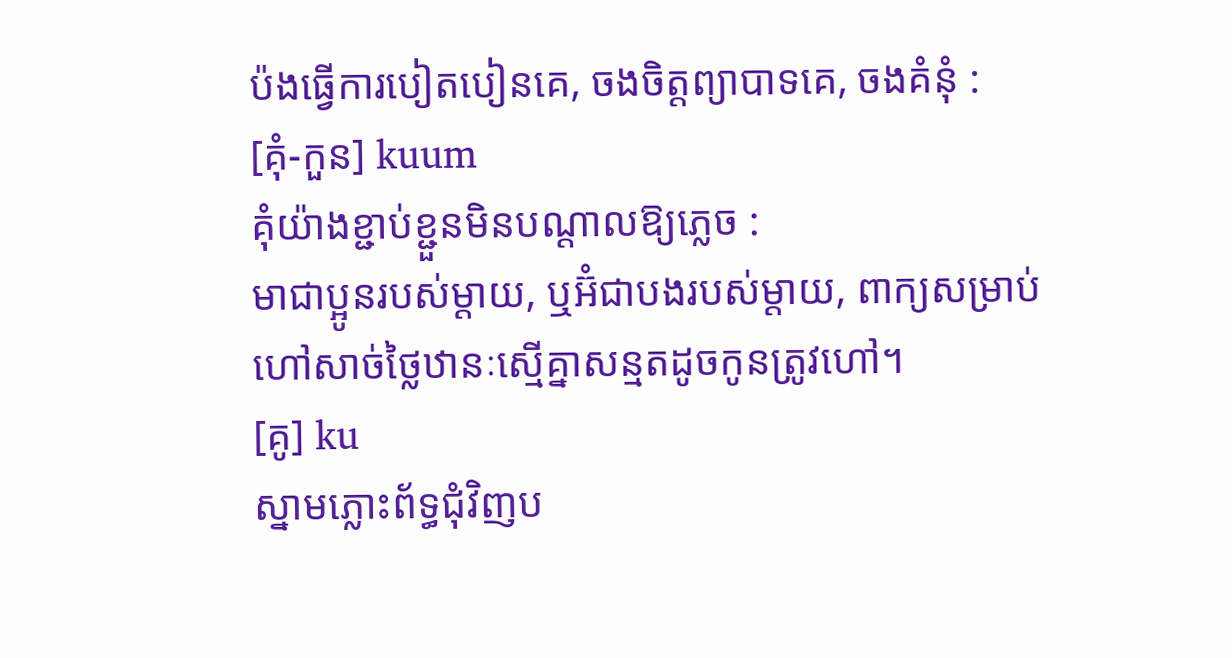ប៉ងធ្វើការបៀតបៀនគេ, ចងចិត្តព្យាបាទគេ, ចងគំនុំ :
[គុំ-កួន] kuum
គុំយ៉ាងខ្ជាប់ខ្ជួនមិនបណ្ដាលឱ្យភ្លេច :
មាជាប្អូនរបស់ម្ដាយ, ឬអ៊ំជាបងរបស់ម្ដាយ, ពាក្យសម្រាប់ហៅសាច់ថ្លៃឋានៈស្មើគ្នាសន្មតដូចកូនត្រូវហៅ។
[គូ] ku
ស្នាមភ្លោះព័ទ្ធជុំវិញប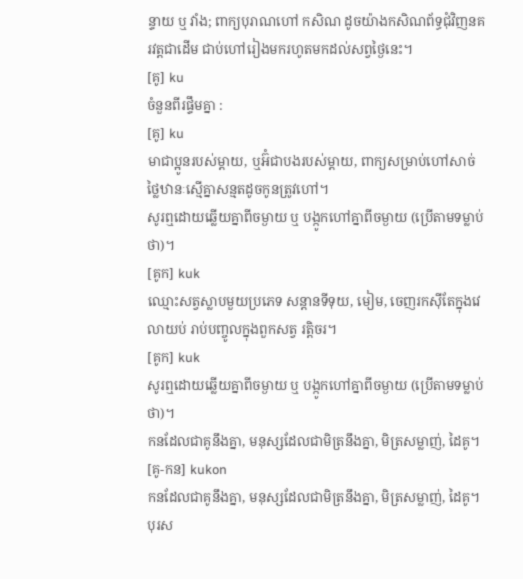ន្ទាយ ឬ វាំង; ពាក្យបុរាណហៅ កសិណ ដូចយ៉ាងកសិណព័ទ្ធជុំវិញនគរវត្តជាដើម ជាប់ហៅរៀងមករហូតមកដល់សព្វថ្ងៃនេះ។
[គូ] ku
ចំនួនពីរផ្ទឹមគ្នា :
[គូ] ku
មាជាប្អូនរបស់ម្ដាយ, ឬអ៊ំជាបងរបស់ម្ដាយ, ពាក្យសម្រាប់ហៅសាច់ថ្លៃឋានៈស្មើគ្នាសន្មតដូចកូនត្រូវហៅ។
សូរឮដោយឆ្លើយគ្នាពីចម្ងាយ ឬ បង្កូកហៅគ្នាពីចម្ងាយ (ប្រើតាមទម្លាប់ថា)។
[គូក] kuk
ឈ្មោះសត្វស្លាបមួយប្រភេទ សន្តានទីទុយ, មៀម, ចេញរកស៊ីតែក្នុងវេលាយប់ រាប់បញ្ចូលក្នុងពួកសត្វ រត្តិចរ។
[គូក] kuk
សូរឮដោយឆ្លើយគ្នាពីចម្ងាយ ឬ បង្កូកហៅគ្នាពីចម្ងាយ (ប្រើតាមទម្លាប់ថា)។
កនដែលជាគូនឹងគ្នា, មនុស្សដែលជាមិត្រនឹងគ្នា, មិត្រសម្លាញ់, ដៃគូ។
[គូ-កន] kukon
កនដែលជាគូនឹងគ្នា, មនុស្សដែលជាមិត្រនឹងគ្នា, មិត្រសម្លាញ់, ដៃគូ។
បុរស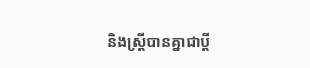និងស្ត្រីបានគ្នាជាប្ដី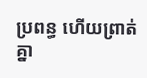ប្រពន្ធ ហើយព្រាត់គ្នា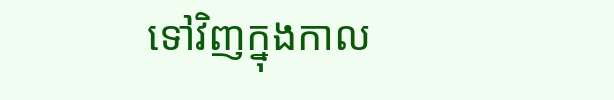ទៅវិញក្នុងកាល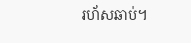រហ័សឆាប់។